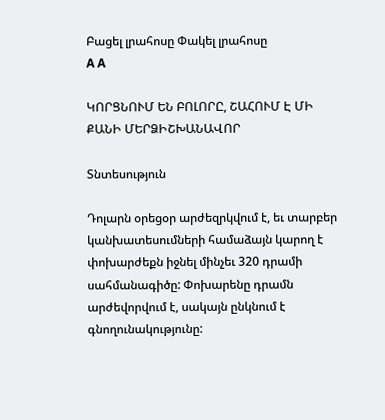Բացել լրահոսը Փակել լրահոսը
A A

ԿՈՐՑՆՈՒՄ ԵՆ ԲՈԼՈՐԸ, ՇԱՀՈՒՄ Է ՄԻ ՔԱՆԻ ՄԵՐՁԻՇԽԱՆԱՎՈՐ

Տնտեսություն

Դոլարն օրեցօր արժեզրկվում է, եւ տարբեր կանխատեսումների համաձայն կարող է փոխարժեքն իջնել մինչեւ 320 դրամի սահմանագիծը: Փոխարենը դրամն արժեվորվում է, սակայն ընկնում է գնողունակությունը: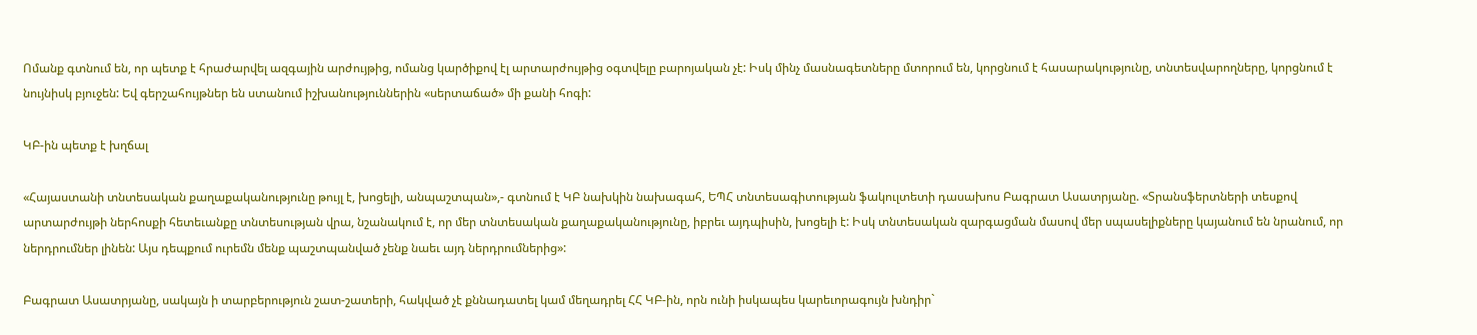Ոմանք գտնում են, որ պետք է հրաժարվել ազգային արժույթից, ոմանց կարծիքով էլ արտարժույթից օգտվելը բարոյական չէ: Իսկ մինչ մասնագետները մտորում են, կորցնում է հասարակությունը, տնտեսվարողները, կորցնում է նույնիսկ բյուջեն: Եվ գերշահույթներ են ստանում իշխանություններին «սերտաճած» մի քանի հոգի:

ԿԲ-ին պետք է խղճալ

«Հայաստանի տնտեսական քաղաքականությունը թույլ է, խոցելի, անպաշտպան»,- գտնում է ԿԲ նախկին նախագահ, ԵՊՀ տնտեսագիտության ֆակուլտետի դասախոս Բագրատ Ասատրյանը. «Տրանսֆերտների տեսքով արտարժույթի ներհոսքի հետեւանքը տնտեսության վրա, նշանակում է, որ մեր տնտեսական քաղաքականությունը, իբրեւ այդպիսին, խոցելի է: Իսկ տնտեսական զարգացման մասով մեր սպասելիքները կայանում են նրանում, որ ներդրումներ լինեն: Այս դեպքում ուրեմն մենք պաշտպանված չենք նաեւ այդ ներդրումներից»:

Բագրատ Ասատրյանը, սակայն ի տարբերություն շատ-շատերի, հակված չէ քննադատել կամ մեղադրել ՀՀ ԿԲ-ին, որն ունի իսկապես կարեւորագույն խնդիր`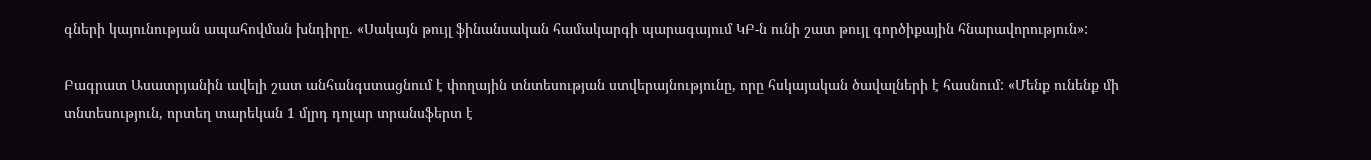գների կայունության ապահովման խնդիրը. «Սակայն թույլ ֆինանսական համակարգի պարագայում ԿԲ-ն ունի շատ թույլ գործիքային հնարավորություն»:

Բագրատ Ասատրյանին ավելի շատ անհանգստացնում է փողային տնտեսության ստվերայնությունը, որը հսկայական ծավալների է հասնում: «Մենք ունենք մի տնտեսություն, որտեղ տարեկան 1 մլրդ դոլար տրանսֆերտ է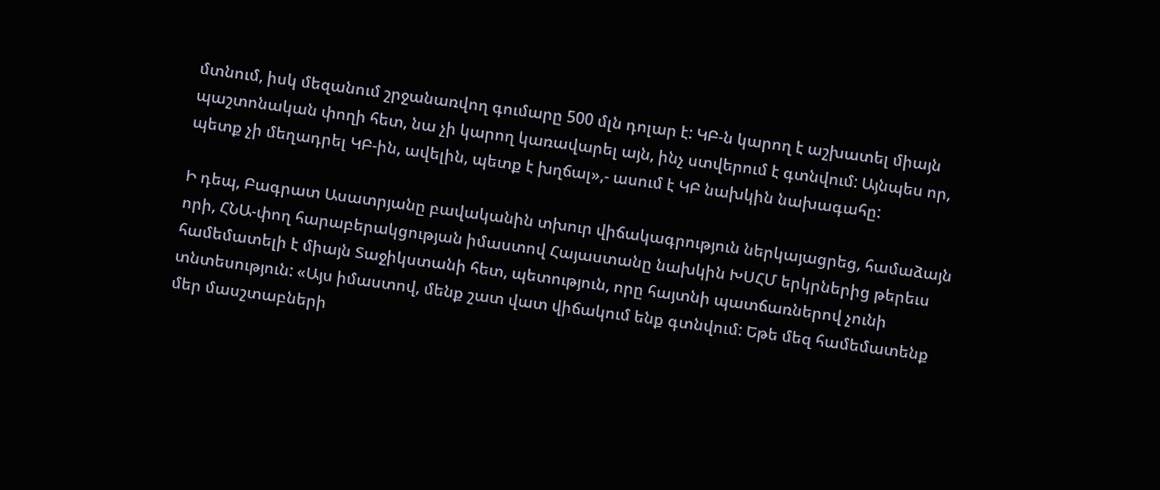մտնում, իսկ մեզանում շրջանառվող գումարը 500 մլն դոլար է: ԿԲ-ն կարող է աշխատել միայն պաշտոնական փողի հետ, նա չի կարող կառավարել այն, ինչ ստվերում է գտնվում: Այնպես որ, պետք չի մեղադրել ԿԲ-ին, ավելին, պետք է խղճալ»,- ասում է ԿԲ նախկին նախագահը:

Ի դեպ, Բագրատ Ասատրյանը բավականին տխուր վիճակագրություն ներկայացրեց, համաձայն որի, ՀՆԱ-փող հարաբերակցության իմաստով Հայաստանը նախկին ԽՍՀՄ երկրներից թերեւս համեմատելի է միայն Տաջիկստանի հետ, պետություն, որը հայտնի պատճառներով չունի տնտեսություն: «Այս իմաստով, մենք շատ վատ վիճակում ենք գտնվում: Եթե մեզ համեմատենք մեր մասշտաբների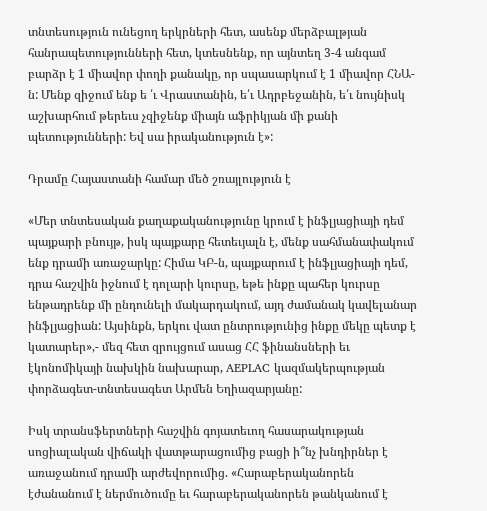տնտեսություն ունեցող երկրների հետ, ասենք մերձբալթյան հանրապետությունների հետ, կտեսնենք, որ այնտեղ 3-4 անգամ բարձր է 1 միավոր փողի քանակը, որ սպասարկում է 1 միավոր ՀՆԱ-ն: Մենք զիջում ենք ե ՛ւ Վրաստանին, ե՛ւ Ադրբեջանին, ե՛ւ նույնիսկ աշխարհում թերեւս չզիջենք միայն աֆրիկյան մի քանի պետությունների: Եվ սա իրականություն է»:

Դրամը Հայաստանի համար մեծ շռայլություն է

«Մեր տնտեսական քաղաքականությունը կրում է ինֆլյացիայի դեմ պայքարի բնույթ, իսկ պայքարը հետեւյալն է, մենք սահմանափակում ենք դրամի առաջարկը: Հիմա ԿԲ-ն, պայքարում է ինֆլյացիայի դեմ, դրա հաշվին իջնում է դոլարի կուրսը, եթե ինքը պահեր կուրսը ենթադրենք մի ընդունելի մակարդակում, այդ ժամանակ կավելանար ինֆլյացիան: Այսինքն, երկու վատ ընտրությունից ինքը մեկը պետք է կատարեր»,- մեզ հետ զրույցում ասաց ՀՀ ֆինանսների եւ էկոնոմիկայի նախկին նախարար, AEPLAC կազմակերպության փորձագետ-տնտեսագետ Արմեն Եղիազարյանը:

Իսկ տրանսֆերտների հաշվին գոյատեւող հասարակության սոցիալական վիճակի վատթարացումից բացի ի՞նչ խնդիրներ է առաջանում դրամի արժեվորումից. «Հարաբերականորեն էժանանում է ներմուծումը եւ հարաբերականորեն թանկանում է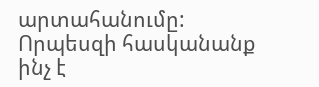արտահանումը: Որպեսզի հասկանանք ինչ է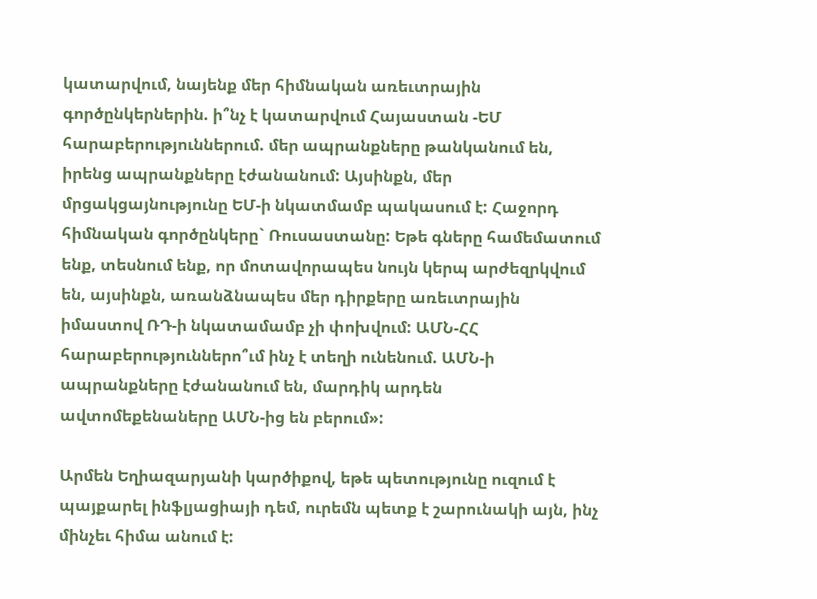կատարվում, նայենք մեր հիմնական առեւտրային գործընկերներին. ի՞նչ է կատարվում Հայաստան -ԵՄ հարաբերություններում. մեր ապրանքները թանկանում են, իրենց ապրանքները էժանանում: Այսինքն, մեր մրցակցայնությունը ԵՄ-ի նկատմամբ պակասում է: Հաջորդ հիմնական գործընկերը` Ռուսաստանը: Եթե գները համեմատում ենք, տեսնում ենք, որ մոտավորապես նույն կերպ արժեզրկվում են, այսինքն, առանձնապես մեր դիրքերը առեւտրային իմաստով ՌԴ-ի նկատամամբ չի փոխվում: ԱՄՆ-ՀՀ հարաբերություններո՞ւմ ինչ է տեղի ունենում. ԱՄՆ-ի ապրանքները էժանանում են, մարդիկ արդեն ավտոմեքենաները ԱՄՆ-ից են բերում»:

Արմեն Եղիազարյանի կարծիքով, եթե պետությունը ուզում է պայքարել ինֆլյացիայի դեմ, ուրեմն պետք է շարունակի այն, ինչ մինչեւ հիմա անում է: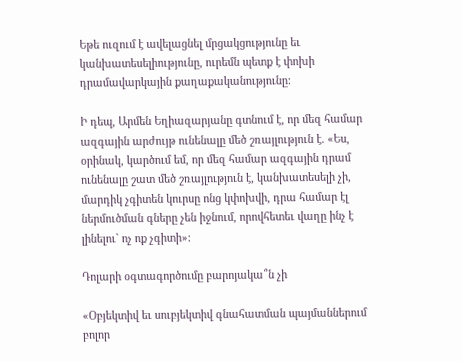Եթե ուզում է ավելացնել մրցակցությունը եւ կանխատեսելիությունը, ուրեմն պետք է փոխի դրամավարկային քաղաքականությունը:

Ի դեպ, Արմեն Եղիազարյանը գտնում է, որ մեզ համար ազգային արժույթ ունենալը մեծ շռայլություն է. «Ես, օրինակ, կարծում եմ, որ մեզ համար ազգային դրամ ունենալը շատ մեծ շռայլություն է, կանխատեսելի չի, մարդիկ չգիտեն կուրսը ոնց կփոխվի, դրա համար էլ ներմուծման գները չեն իջնում, որովհետեւ վաղը ինչ է լինելու` ոչ ոք չգիտի»:

Դոլարի օգտագործումը բարոյակա՞ն չի

«Օբյեկտիվ եւ սուբյեկտիվ գնահատման պայմաններում բոլոր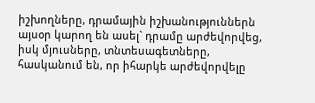իշխողները, դրամային իշխանություններն այսօր կարող են ասել` դրամը արժեվորվեց, իսկ մյուսները, տնտեսագետները, հասկանում են, որ իհարկե արժեվորվելը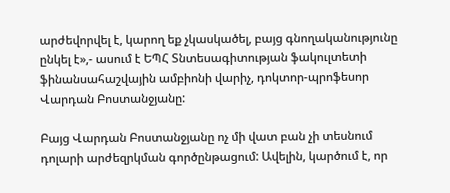արժեվորվել է, կարող եք չկասկածել, բայց գնողականությունը ընկել է»,- ասում է ԵՊՀ Տնտեսագիտության ֆակուլտետի ֆինանսահաշվային ամբիոնի վարիչ, դոկտոր-պրոֆեսոր Վարդան Բոստանջյանը:

Բայց Վարդան Բոստանջյանը ոչ մի վատ բան չի տեսնում դոլարի արժեզրկման գործընթացում: Ավելին, կարծում է, որ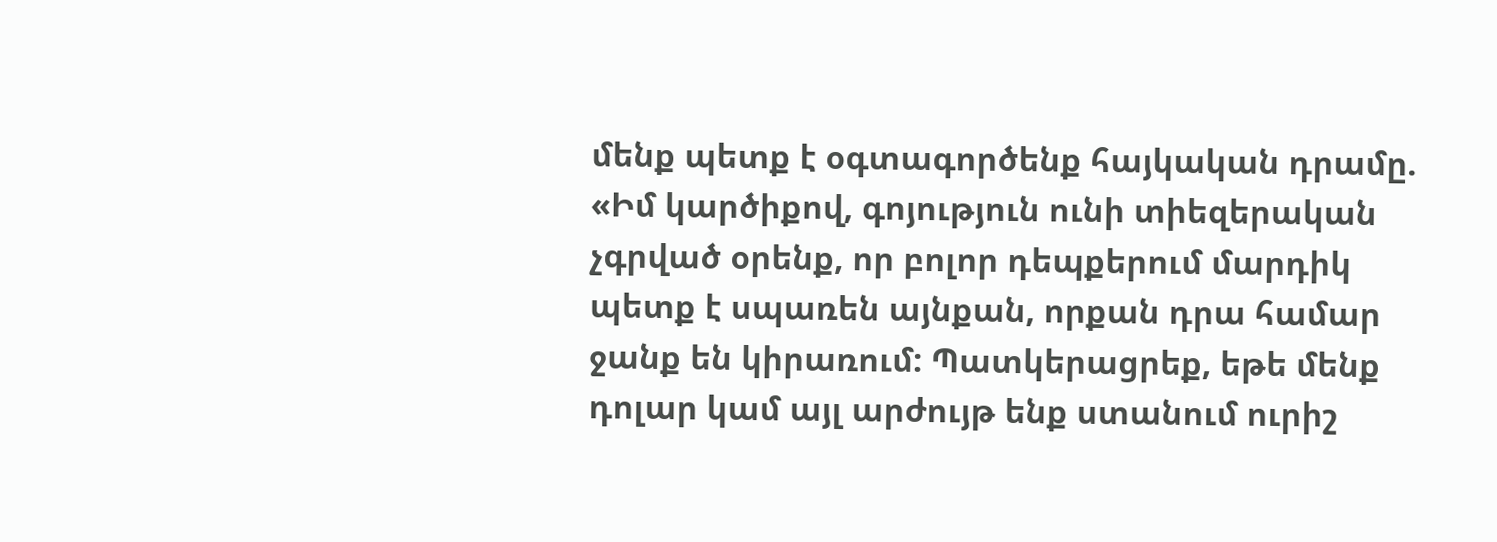մենք պետք է օգտագործենք հայկական դրամը. «Իմ կարծիքով, գոյություն ունի տիեզերական չգրված օրենք, որ բոլոր դեպքերում մարդիկ պետք է սպառեն այնքան, որքան դրա համար ջանք են կիրառում: Պատկերացրեք, եթե մենք դոլար կամ այլ արժույթ ենք ստանում ուրիշ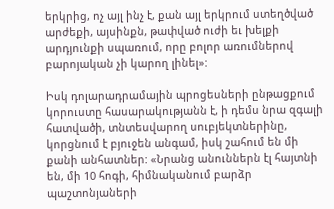երկրից, ոչ այլ ինչ է, քան այլ երկրում ստեղծված արժեքի, այսինքն, թափված ուժի եւ խելքի արդյունքի սպառում, որը բոլոր առումներով բարոյական չի կարող լինել»:

Իսկ դոլարադրամային պրոցեսների ընթացքում կորուստը հասարակությանն է, ի դեմս նրա զգալի հատվածի, տնտեսվարող սուբյեկտներինը, կորցնում է բյուջեն անգամ, իսկ շահում են մի քանի անհատներ: «Նրանց անուններն էլ հայտնի են, մի 10 հոգի, հիմնականում բարձր պաշտոնյաների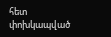հետ փոխկապված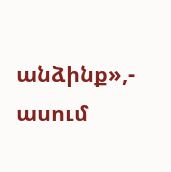անձինք»,- ասում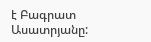է Բագրատ Ասատրյանը: